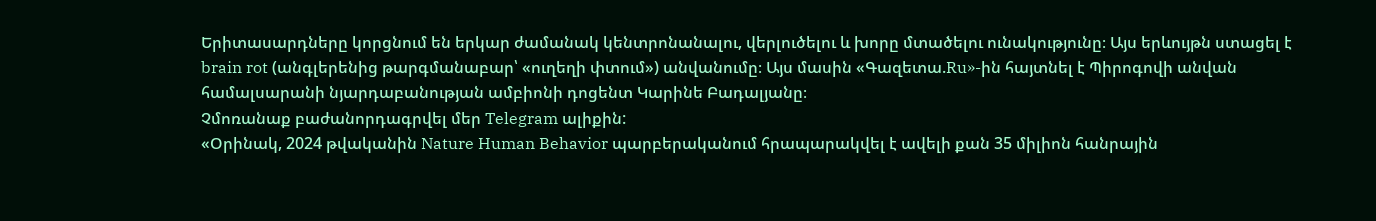Երիտասարդները կորցնում են երկար ժամանակ կենտրոնանալու, վերլուծելու և խորը մտածելու ունակությունը։ Այս երևույթն ստացել է brain rot (անգլերենից թարգմանաբար՝ «ուղեղի փտում») անվանումը։ Այս մասին «Գազետա.Ru»-ին հայտնել է Պիրոգովի անվան համալսարանի նյարդաբանության ամբիոնի դոցենտ Կարինե Բադալյանը։
Չմոռանաք բաժանորդագրվել մեր Telegram ալիքին:
«Օրինակ, 2024 թվականին Nature Human Behavior պարբերականում հրապարակվել է ավելի քան 35 միլիոն հանրային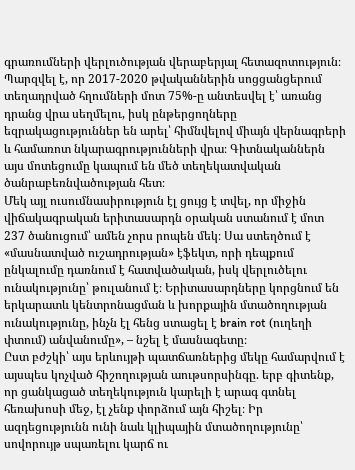գրառումների վերլուծության վերաբերյալ հետազոտություն։ Պարզվել է, որ 2017-2020 թվականներին սոցցանցերում տեղադրված հղումների մոտ 75%-ը անտեսվել է՝ առանց դրանց վրա սեղմելու, իսկ ընթերցողները եզրակացություններ են արել՝ հիմնվելով միայն վերնագրերի և համառոտ նկարագրությունների վրա։ Գիտնականներն այս մոտեցումը կապում են մեծ տեղեկատվական ծանրաբեռնվածության հետ։
Մեկ այլ ուսումնասիրություն էլ ցույց է տվել, որ միջին վիճակագրական երիտասարդն օրական ստանում է մոտ 237 ծանուցում՝ ամեն չորս րոպեն մեկ։ Սա ստեղծում է «մասնատված ուշադրության» էֆեկտ, որի դեպքում ընկալումը դառնում է հատվածական, իսկ վերլուծելու ունակությունը՝ թուլանում է։ Երիտասարդները կորցնում են երկարատև կենտրոնացման և խորքային մտածողության ունակությունը, ինչն էլ հենց ստացել է brain rot (ուղեղի փտում) անվանումը», – նշել է մասնագետը։
Ըստ բժշկի՝ այս երևույթի պատճառներից մեկը համարվում է այսպես կոչված հիշողության աութսորսինգը. երբ գիտենք, որ ցանկացած տեղեկություն կարելի է արագ գտնել հեռախոսի մեջ, էլ չենք փորձում այն հիշել։ Իր ազդեցությունն ունի նաև կլիպային մտածողությունը՝ սովորույթ սպառելու կարճ ու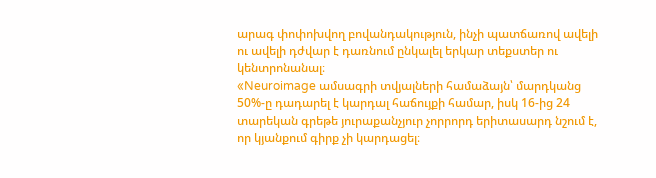արագ փոփոխվող բովանդակություն, ինչի պատճառով ավելի ու ավելի դժվար է դառնում ընկալել երկար տեքստեր ու կենտրոնանալ։
«Neuroimage ամսագրի տվյալների համաձայն՝ մարդկանց 50%-ը դադարել է կարդալ հաճույքի համար, իսկ 16-ից 24 տարեկան գրեթե յուրաքանչյուր չորրորդ երիտասարդ նշում է, որ կյանքում գիրք չի կարդացել։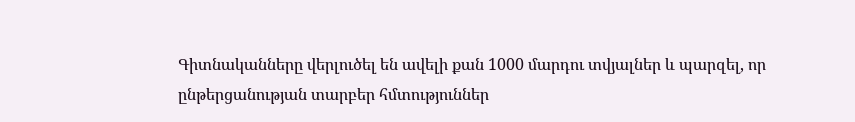Գիտնականները վերլուծել են ավելի քան 1000 մարդու տվյալներ և պարզել, որ ընթերցանության տարբեր հմտություններ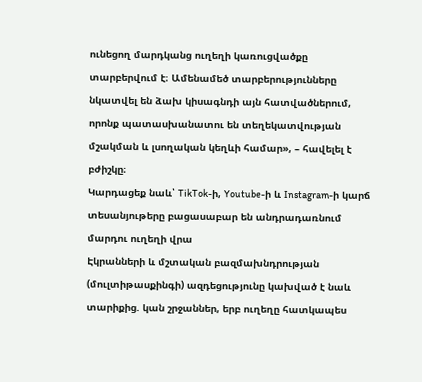ունեցող մարդկանց ուղեղի կառուցվածքը տարբերվում է։ Ամենամեծ տարբերությունները նկատվել են ձախ կիսագնդի այն հատվածներում, որոնք պատասխանատու են տեղեկատվության մշակման և լսողական կեղևի համար», – հավելել է բժիշկը։
Կարդացեք նաև՝ TikTok-ի, Youtube-ի և Instagram-ի կարճ տեսանյութերը բացասաբար են անդրադառնում մարդու ուղեղի վրա
Էկրանների և մշտական բազմախնդրության (մուլտիթասքինգի) ազդեցությունը կախված է նաև տարիքից. կան շրջաններ, երբ ուղեղը հատկապես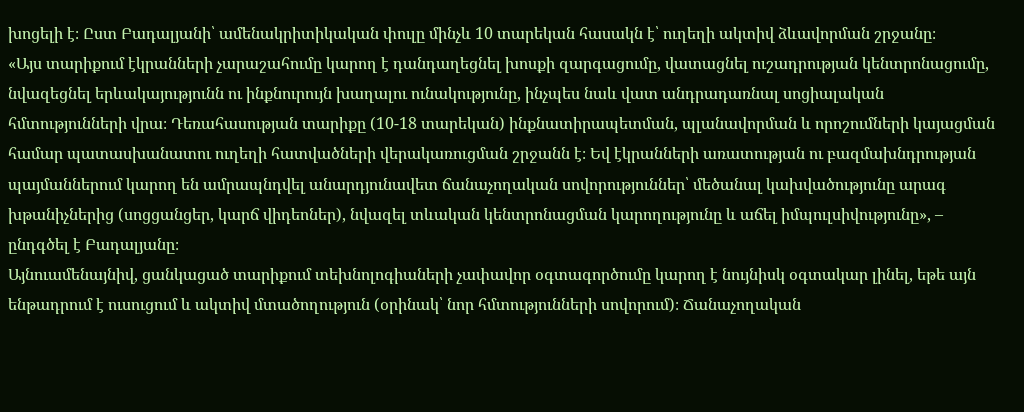խոցելի է։ Ըստ Բադալյանի՝ ամենակրիտիկական փուլը մինչև 10 տարեկան հասակն է՝ ուղեղի ակտիվ ձևավորման շրջանը։
«Այս տարիքում էկրանների չարաշահումը կարող է դանդաղեցնել խոսքի զարգացումը, վատացնել ուշադրության կենտրոնացումը, նվազեցնել երևակայությունն ու ինքնուրույն խաղալու ունակությունը, ինչպես նաև վատ անդրադառնալ սոցիալական հմտությունների վրա։ Դեռահասության տարիքը (10-18 տարեկան) ինքնատիրապետման, պլանավորման և որոշումների կայացման համար պատասխանատու ուղեղի հատվածների վերակառուցման շրջանն է։ Եվ էկրանների առատության ու բազմախնդրության պայմաններում կարող են ամրապնդվել անարդյունավետ ճանաչողական սովորություններ՝ մեծանալ կախվածությունը արագ խթանիչներից (սոցցանցեր, կարճ վիդեոներ), նվազել տևական կենտրոնացման կարողությունը և աճել իմպուլսիվությունը», – ընդգծել է Բադալյանը։
Այնուամենայնիվ, ցանկացած տարիքում տեխնոլոգիաների չափավոր օգտագործումը կարող է նույնիսկ օգտակար լինել, եթե այն ենթադրում է ուսուցում և ակտիվ մտածողություն (օրինակ՝ նոր հմտությունների սովորում)։ Ճանաչողական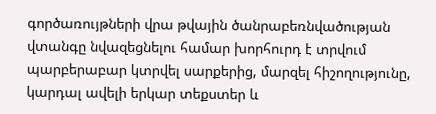գործառույթների վրա թվային ծանրաբեռնվածության վտանգը նվազեցնելու համար խորհուրդ է տրվում պարբերաբար կտրվել սարքերից, մարզել հիշողությունը, կարդալ ավելի երկար տեքստեր և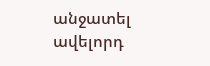անջատել ավելորդ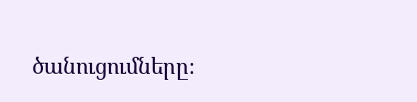ծանուցումները։